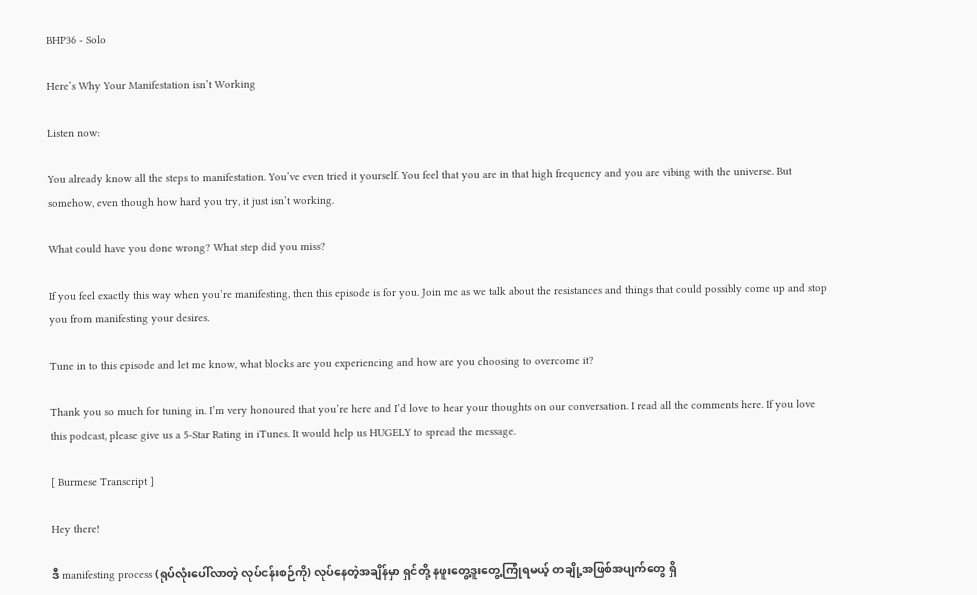BHP36 - Solo

Here’s Why Your Manifestation isn’t Working

Listen now:

You already know all the steps to manifestation. You’ve even tried it yourself. You feel that you are in that high frequency and you are vibing with the universe. But somehow, even though how hard you try, it just isn’t working.

What could have you done wrong? What step did you miss?

If you feel exactly this way when you’re manifesting, then this episode is for you. Join me as we talk about the resistances and things that could possibly come up and stop you from manifesting your desires.

Tune in to this episode and let me know, what blocks are you experiencing and how are you choosing to overcome it?

Thank you so much for tuning in. I’m very honoured that you’re here and I’d love to hear your thoughts on our conversation. I read all the comments here. If you love this podcast, please give us a 5-Star Rating in iTunes. It would help us HUGELY to spread the message.

[ Burmese Transcript ]

Hey there!

ဒီ manifesting process (ရုပ်လုံးပေါ်လာတဲ့ လုပ်ငန်းစဉ်ကို) လုပ်နေတဲ့အချိန်မှာ ရှင်တို့ နဖူးတွေ့ဒူးတွေ့ကြုံရမယ့် တချို့အဖြစ်အပျက်တွေ ရှိ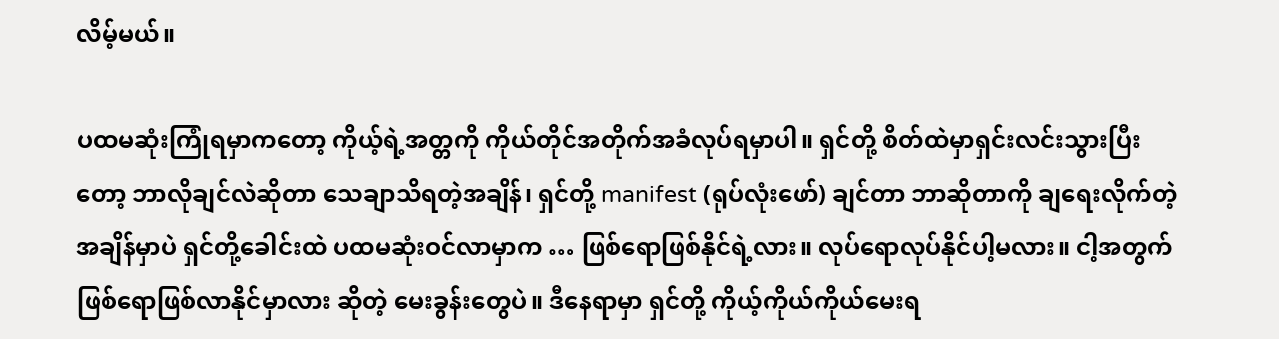လိမ့်မယ်။

ပထမဆုံးကြုံရမှာကတော့ ကိုယ့်ရဲ့အတ္တကို ကိုယ်တိုင်အတိုက်အခံလုပ်ရမှာပါ။ ရှင်တို့ စိတ်ထဲမှာရှင်းလင်းသွားပြီးတော့ ဘာလိုချင်လဲဆိုတာ သေချာသိရတဲ့အချိန်၊ ရှင်တို့ manifest (ရုပ်လုံးဖော်) ချင်တာ ဘာဆိုတာကို ချရေးလိုက်တဲ့အချိန်မှာပဲ ရှင်တို့ခေါင်းထဲ ပထမဆုံးဝင်လာမှာက … ဖြစ်ရောဖြစ်နိုင်ရဲ့လား။ လုပ်ရောလုပ်နိုင်ပါ့မလား။ ငါ့အတွက် ဖြစ်ရောဖြစ်လာနိုင်မှာလား ဆိုတဲ့ မေးခွန်းတွေပဲ။ ဒီနေရာမှာ ရှင်တို့ ကိုယ့်ကိုယ်ကိုယ်မေးရ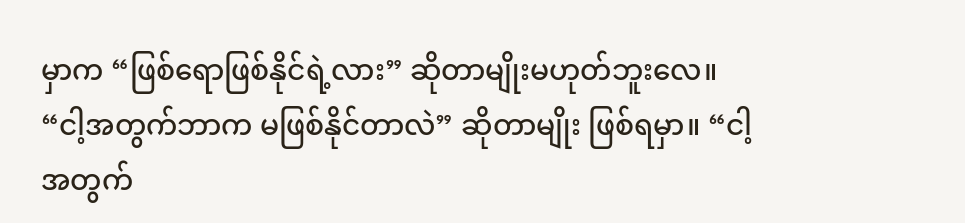မှာက “ဖြစ်ရောဖြစ်နိုင်ရဲ့လား” ဆိုတာမျိုးမဟုတ်ဘူးလေ။ “ငါ့အတွက်ဘာက မဖြစ်နိုင်တာလဲ” ဆိုတာမျိုး ဖြစ်ရမှာ။ “ငါ့အတွက်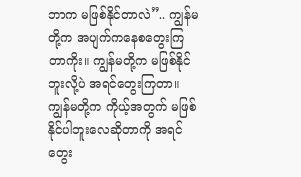ဘာက မဖြစ်နိုင်တာလဲ”.. ကျွန်မတို့က အပျက်ကနေစတွေးကြတာကိုး။ ကျွန်မတို့က မဖြစ်နိုင်ဘူးလို့ပဲ အရင်တွေးကြတာ။ ကျွန်မတို့က ကိုယ့်အတွက် မဖြစ်နိုင်ပါဘူးလေဆိုတာကို အရင်တွေး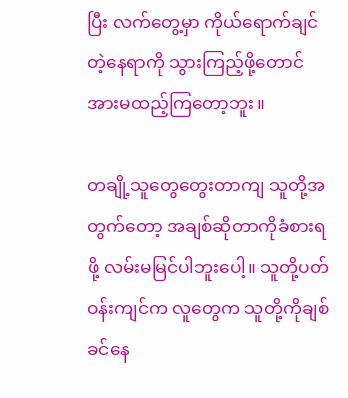ပြီး လက်တွေ့မှာ ကိုယ်ရောက်ချင်တဲ့နေရာကို သွားကြည့်ဖို့တောင် အားမထည့်ကြတော့ဘူး။

တချို့သူတွေတွေးတာကျ သူတို့အတွက်တော့ အချစ်ဆိုတာကိုခံစားရဖို့ လမ်းမမြင်ပါဘူးပေါ့။ သူတို့ပတ်ဝန်းကျင်က လူတွေက သူတို့ကိုချစ်ခင်နေ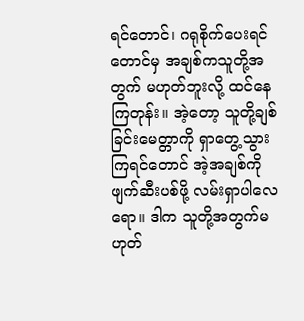ရင်တောင်၊ ဂရုစိုက်ပေးရင်တောင်မှ အချစ်ကသူတို့အတွက် မဟုတ်ဘူးလို့ ထင်နေကြတုန်း။ အဲ့တော့ သူတို့ချစ်ခြင်းမေတ္တာကို ရှာတွေ့သွားကြရင်တောင် အဲ့အချစ်ကို ဖျက်ဆီးပစ်ဖို့ လမ်းရှာပါလေရော။ ဒါက သူတို့အတွက်မဟုတ်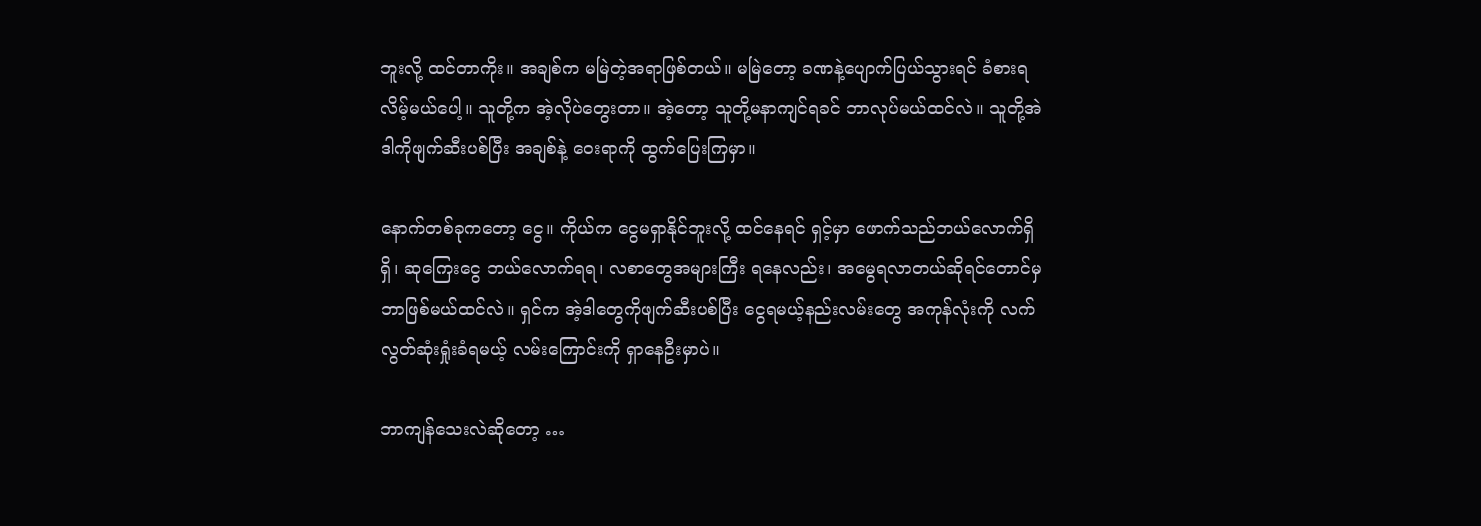ဘူးလို့ ထင်တာကိုး။ အချစ်က မမြဲတဲ့အရာဖြစ်တယ်။ မမြဲတော့ ခဏနဲ့ပျောက်ပြယ်သွားရင် ခံစားရလိမ့်မယ်ပေါ့။ သူတို့က အဲ့လိုပဲတွေးတာ။ အဲ့တော့ သူတို့မနာကျင်ရခင် ဘာလုပ်မယ်ထင်လဲ။ သူတို့အဲဒါကိုဖျက်ဆီးပစ်ပြီး အချစ်နဲ့ ဝေးရာကို ထွက်ပြေးကြမှာ။

နောက်တစ်ခုကတော့ ငွေ။ ကိုယ်က ငွေမရှာနိုင်ဘူးလို့ ထင်နေရင် ရှင့်မှာ ဖောက်သည်ဘယ်လောက်ရှိရှိ၊ ဆုကြေးငွေ ဘယ်လောက်ရရ၊ လစာတွေအများကြီး ရနေလည်း၊ အမွေရလာတယ်ဆိုရင်တောင်မှ ဘာဖြစ်မယ်ထင်လဲ။ ရှင်က အဲ့ဒါတွေကိုဖျက်ဆီးပစ်ပြီး ငွေရမယ့်နည်းလမ်းတွေ အကုန်လုံးကို လက်လွတ်ဆုံးရှုံးခံရမယ့် လမ်းကြောင်းကို ရှာနေဦးမှာပဲ။

ဘာကျန်သေးလဲဆိုတော့ …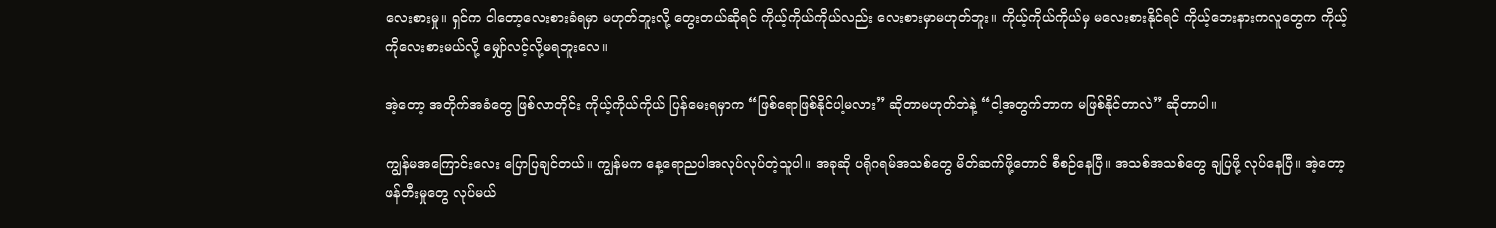လေးစားမှု။ ရှင်က ငါတော့လေးစားခံရမှာ မဟုတ်ဘူးလို့ တွေးတယ်ဆိုရင် ကိုယ့်ကိုယ်ကိုယ်လည်း လေးစားမှာမဟုတ်ဘူး။ ကိုယ့်ကိုယ်ကိုယ်မှ မလေးစားနိုင်ရင် ကိုယ့်ဘေးနားကလူတွေက ကိုယ့်ကိုလေးစားမယ်လို့ မျှော်လင့်လို့မရဘူးလေ။

အဲ့တော့ အတိုက်အခံတွေ ဖြစ်လာတိုင်း ကိုယ့်ကိုယ်ကိုယ် ပြန်မေးရမှာက “ဖြစ်ရောဖြစ်နိုင်ပါ့မလား” ဆိုတာမဟုတ်ဘဲနဲ့ “ငါ့အတွက်ဘာက မဖြစ်နိုင်တာလဲ” ဆိုတာပါ။

ကျွန်မအကြောင်းလေး ပြောပြချင်တယ်။ ကျွန်မက နေ့ရောညပါအလုပ်လုပ်တဲ့သူပါ။ အခုဆို ပရိုဂရမ်အသစ်တွေ မိတ်ဆက်ဖို့တောင် စီစဉ်နေပြီ။ အသစ်အသစ်တွေ ချပြဖို့ လုပ်နေပြီ။ အဲ့တော့ ဖန်တီးမှုတွေ လုပ်မယ်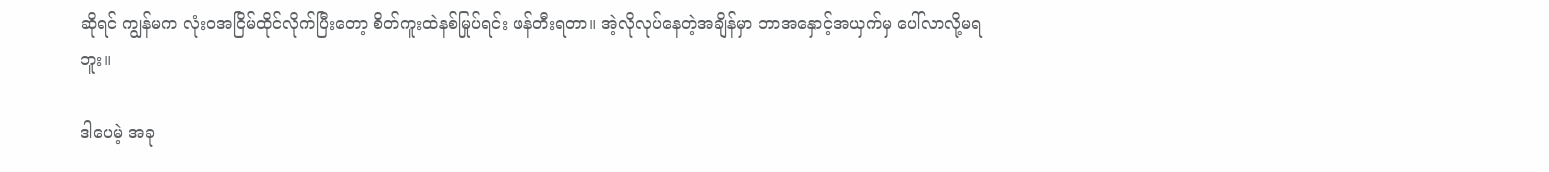ဆိုရင် ကျွန်မက လုံးဝအငြိမ်ထိုင်လိုက်ပြီးတော့ စိတ်ကူးထဲနစ်မြုပ်ရင်း ဖန်တီးရတာ။ အဲ့လိုလုပ်နေတဲ့အချိန်မှာ ဘာအနှောင့်အယှက်မှ ပေါ်လာလို့မရဘူး။

ဒါပေမဲ့ အခု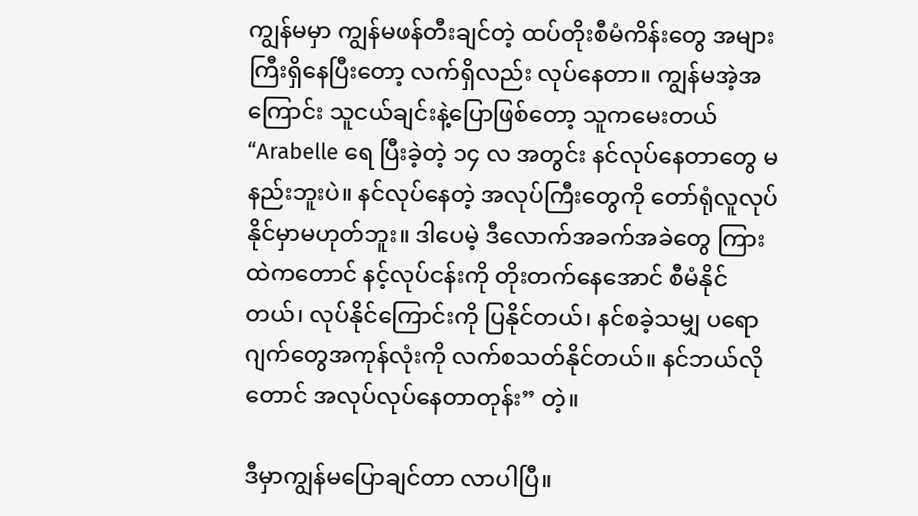ကျွန်မမှာ ကျွန်မဖန်တီးချင်တဲ့ ထပ်တိုးစီမံကိန်းတွေ အများကြီးရှိနေပြီးတော့ လက်ရှိလည်း လုပ်နေတာ။ ကျွန်မအဲ့အကြောင်း သူငယ်ချင်းနဲ့ပြောဖြစ်တော့ သူကမေးတယ် “Arabelle ရေ ပြီးခဲ့တဲ့ ၁၄ လ အတွင်း နင်လုပ်နေတာတွေ မနည်းဘူးပဲ။ နင်လုပ်နေတဲ့ အလုပ်ကြီးတွေကို တော်ရုံလူလုပ်နိုင်မှာမဟုတ်ဘူး။ ဒါပေမဲ့ ဒီလောက်အခက်အခဲတွေ ကြားထဲကတောင် နင့်လုပ်ငန်းကို တိုးတက်နေအောင် စီမံနိုင်တယ်၊ လုပ်နိုင်ကြောင်းကို ပြနိုင်တယ်၊ နင်စခဲ့သမျှ ပရောဂျက်တွေအကုန်လုံးကို လက်စသတ်နိုင်တယ်။ နင်ဘယ်လိုတောင် အလုပ်လုပ်နေတာတုန်း” တဲ့။

ဒီမှာကျွန်မပြောချင်တာ လာပါပြီ။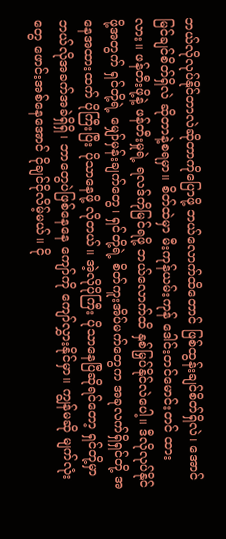ဘယ်လိုလုပ်နိုင်တာလဲဆိုတာကိုပြောဖို့ ဘယ်လောက်ထိတောင် ဖြစ်ထွန်းချင်စိတ်ရှိလဲ၊ အောင်မြင်ချင်စိတ်ရှိလဲ ဆိုတာနဲ့စရမှာ။ စိတ်ထဲမှာ မီးကုန်ယမ်းကုန် ဒေါင်းတင်မောင်းတင် ထားလား။ ဖန်တီးဖို့နဲ့ ဖန်တီးမှုရဲ့ ရလဒ်ကိုမြင်ရဖို့ ဘယ်လောက်ထိ နှစ်မြှပ်နိုင်လဲပေါ့။ ဒီလိုလုပ်နိုင်ဖို့အတွက် ရှင်တို့ရဲ့ မျှော်မှန်းချက်တွေ၊ ရှင်တို့ရဲ့ စိတ်ကူးအိပ်မက်တွေက အခုလက်ရှိရှင်တို့ အနေအထားထက် ပိုကြီးပြီး ပိုသာနေဖို့ လိုတယ်။ အဲ့လိုပိုကြီး ပိုသာနေပြီဆိုရင်တော့ ရှင်တို့မှာ ဘယ်လိုအခက်အခဲရှိရှိ၊ ဘာတွေပဲဖြစ်နေနေ ကျော်ကို ကျော်လွှားနိုင်မှာ။ ကျွန်မဆို မျက်လုံးတွေ ဖောင်းအစ်နေအောင် ငိုချင်ငိုလိမ့်မယ်။ ငို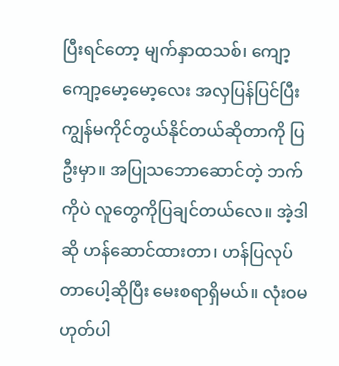ပြီးရင်တော့ မျက်နှာထသစ်၊ ကျော့ကျော့မော့မော့လေး အလှပြန်ပြင်ပြီး ကျွန်မကိုင်တွယ်နိုင်တယ်ဆိုတာကို ပြဦးမှာ။ အပြုသဘောဆောင်တဲ့ ဘက်ကိုပဲ လူတွေကိုပြချင်တယ်လေ။ အဲ့ဒါဆို ဟန်ဆောင်ထားတာ၊ ဟန်ပြလုပ်တာပေါ့ဆိုပြီး မေးစရာရှိမယ်။ လုံးဝမဟုတ်ပါ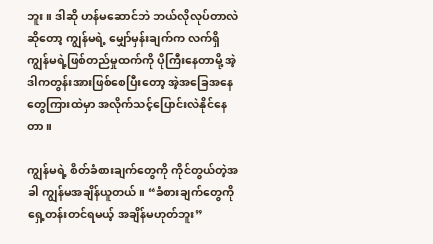ဘူး။ ဒါဆို ဟန်မဆောင်ဘဲ ဘယ်လိုလုပ်တာလဲဆိုတော့ ကျွန်မရဲ့ မျှော်မှန်းချက်က လက်ရှိ ကျွန်မရဲ့ဖြစ်တည်မှုထက်ကို ပိုကြီးနေတာမို့ အဲ့ဒါကတွန်းအားဖြစ်စေပြီးတော့ အဲ့အခြေအနေတွေကြားထဲမှာ အလိုက်သင့်ပြောင်းလဲနိုင်နေတာ။

ကျွန်မရဲ့ စိတ်ခံစားချက်တွေကို ကိုင်တွယ်တဲ့အခါ ကျွန်မအချိန်ယူတယ်။ “ခံစားချက်တွေကို ရှေ့တန်းတင်ရမယ့် အချိန်မဟုတ်ဘူး”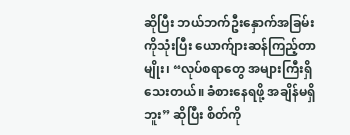ဆိုပြီး ဘယ်ဘက်ဦးနှောက်အခြမ်းကိုသုံးပြီး ယောက်ျားဆန်ကြည့်တာမျိုး၊ “လုပ်စရာတွေ အများကြီးရှိသေးတယ်။ ခံစားနေရဖို့ အချိန်မရှိဘူး” ဆိုပြီး စိတ်ကို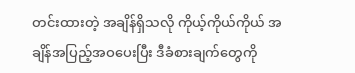တင်းထားတဲ့ အချိန်ရှိသလို ကိုယ့်ကိုယ်ကိုယ် အချိန်အပြည့်အဝပေးပြီး ဒီခံစားချက်တွေကို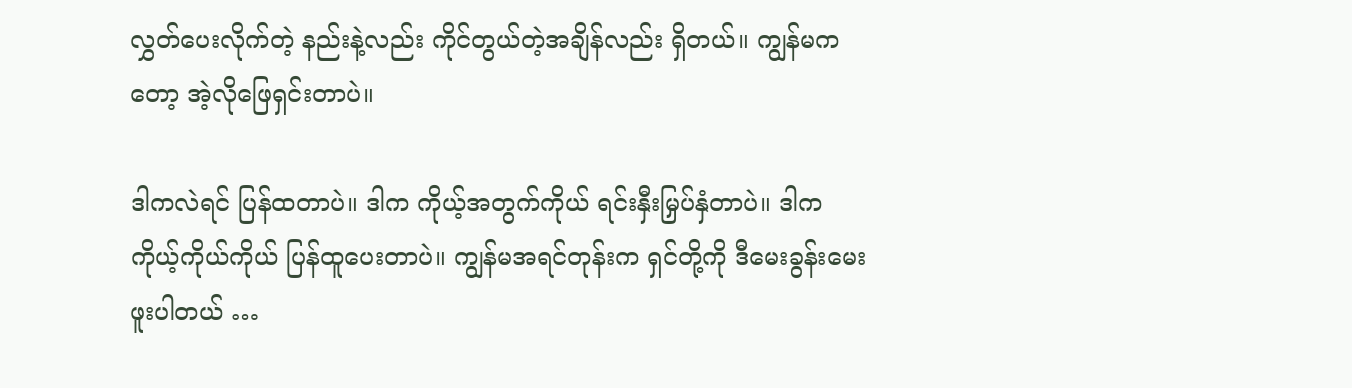လွှတ်ပေးလိုက်တဲ့ နည်းနဲ့လည်း ကိုင်တွယ်တဲ့အချိန်လည်း ရှိတယ်။ ကျွန်မကတော့ အဲ့လိုဖြေရှင်းတာပဲ။

ဒါကလဲရင် ပြန်ထတာပဲ။ ဒါက ကိုယ့်အတွက်ကိုယ် ရင်းနှီးမြှပ်နှံတာပဲ။ ဒါက ကိုယ့်ကိုယ်ကိုယ် ပြန်ထူပေးတာပဲ။ ကျွန်မအရင်တုန်းက ရှင်တို့ကို ဒီမေးခွန်းမေးဖူးပါတယ် …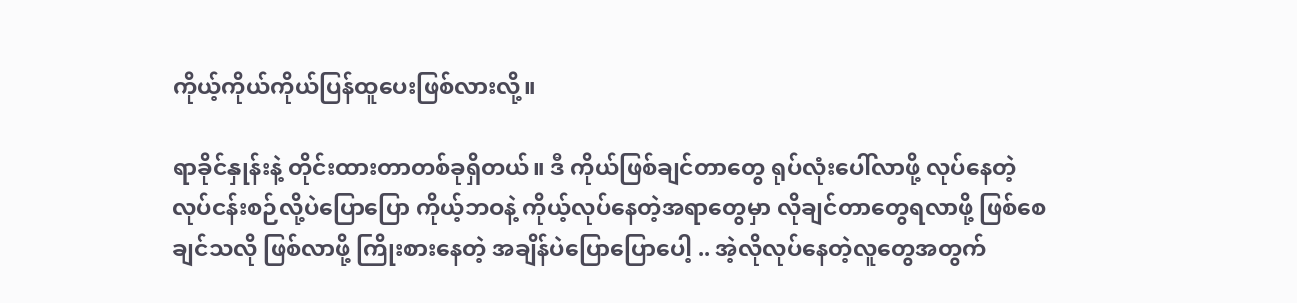ကိုယ့်ကိုယ်ကိုယ်ပြန်ထူပေးဖြစ်လားလို့။

ရာခိုင်နှုန်းနဲ့ တိုင်းထားတာတစ်ခုရှိတယ်။ ဒီ ကိုယ်ဖြစ်ချင်တာတွေ ရုပ်လုံးပေါ်လာဖို့ လုပ်နေတဲ့ လုပ်ငန်းစဉ်လို့ပဲပြောပြော ကိုယ့်ဘဝနဲ့ ကိုယ့်လုပ်နေတဲ့အရာတွေမှာ လိုချင်တာတွေရလာဖို့ ဖြစ်စေချင်သလို ဖြစ်လာဖို့ ကြိုးစားနေတဲ့ အချိန်ပဲပြောပြောပေါ့ .. အဲ့လိုလုပ်နေတဲ့လူတွေအတွက်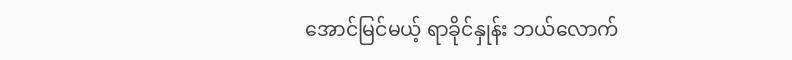အောင်မြင်မယ့် ရာခိုင်နှုန်း ဘယ်လောက်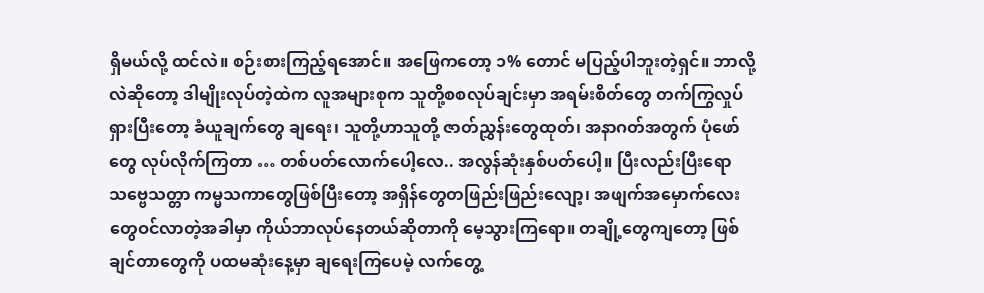ရှိမယ်လို့ ထင်လဲ။ စဉ်းစားကြည့်ရအောင်။ အဖြေကတော့ ၁% တောင် မပြည့်ပါဘူးတဲ့ရှင်။ ဘာလို့လဲဆိုတော့ ဒါမျိုးလုပ်တဲ့ထဲက လူအများစုက သူတို့စစလုပ်ချင်းမှာ အရမ်းစိတ်တွေ တက်ကြွလှုပ်ရှားပြီးတော့ ခံယူချက်တွေ ချရေး၊ သူတို့ဟာသူတို့ ဇာတ်ညွှန်းတွေထုတ်၊ အနာဂတ်အတွက် ပုံဖော်တွေ လုပ်လိုက်ကြတာ … တစ်ပတ်လောက်ပေါ့လေ.. အလွန်ဆုံးနှစ်ပတ်ပေါ့။ ပြီးလည်းပြီးရော သဗ္ဗေသတ္တာ ကမ္မသကာတွေဖြစ်ပြီးတော့ အရှိန်တွေတဖြည်းဖြည်းလျော့၊ အဖျက်အမှောက်လေးတွေဝင်လာတဲ့အခါမှာ ကိုယ်ဘာလုပ်နေတယ်ဆိုတာကို မေ့သွားကြရော။ တချို့တွေကျတော့ ဖြစ်ချင်တာတွေကို ပထမဆုံးနေ့မှာ ချရေးကြပေမဲ့ လက်တွေ့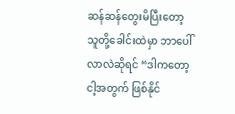ဆန်ဆန်တွေးမိပြီးတော့ သူတို့ခေါင်းထဲမှာ ဘာပေါ်လာလဲဆိုရင် “ဒါကတော့ ငါ့အတွက် ဖြစ်နိုင်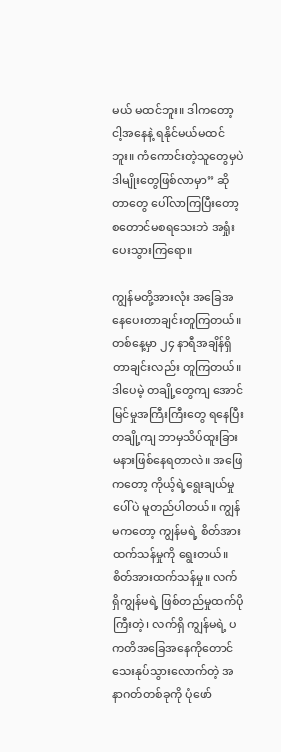မယ် မထင်ဘူး။ ဒါကတော့ ငါ့အနေနဲ့ ရနိုင်မယ်မထင်ဘူး။ ကံကောင်းတဲ့သူတွေမှပဲ ဒါမျိုးတွေဖြစ်လာမှာ” ဆိုတာတွေ ပေါ်လာကြပြီးတော့ စတောင်မစရသေးဘဲ အရှုံးပေးသွားကြရော။

ကျွန်မတို့အားလုံး အခြေအနေပေးတာချင်းတူကြတယ်။ တစ်နေ့မှာ ၂၄ နာရီအချိန်ရှိတာချင်းလည်း တူကြတယ်။ ဒါပေမဲ့ တချို့တွေကျ အောင်မြင်မှုအကြီးကြီးတွေ ရနေပြီး တချို့ကျ ဘာမှသိပ်ထူးခြားမနားဖြစ်နေရတာလဲ။ အဖြေကတော့ ကိုယ့်ရဲ့ရွေးချယ်မှုပေါ်ပဲ မူတည်ပါတယ်။ ကျွန်မကတော့ ကျွန်မရဲ့ စိတ်အားထက်သန်မှုကို ရွေးတယ်။ စိတ်အားထက်သန်မှု။ လက်ရှိကျွန်မရဲ့ ဖြစ်တည်မှုထက်ပိုကြီးတဲ့၊ လက်ရှိ ကျွန်မရဲ့ ပကတိအခြေအနေကိုတောင် သေးနုပ်သွားလောက်တဲ့ အနာဂတ်တစ်ခုကို ပုံဖော်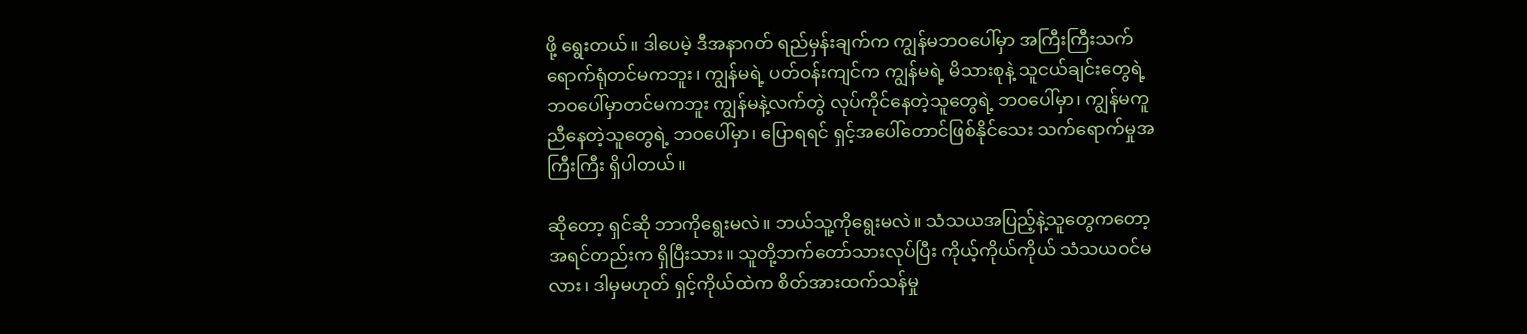ဖို့ ရွေးတယ်။ ဒါပေမဲ့ ဒီအနာဂတ် ရည်မှန်းချက်က ကျွန်မဘဝပေါ်မှာ အကြီးကြီးသက်ရောက်ရုံတင်မကဘူး၊ ကျွန်မရဲ့ ပတ်ဝန်းကျင်က ကျွန်မရဲ့ မိသားစုနဲ့ သူငယ်ချင်းတွေရဲ့ ဘဝပေါ်မှာတင်မကဘူး ကျွန်မနဲ့လက်တွဲ လုပ်ကိုင်နေတဲ့သူတွေရဲ့ ဘဝပေါ်မှာ၊ ကျွန်မကူညီနေတဲ့သူတွေရဲ့ ဘဝပေါ်မှာ၊ ပြောရရင် ရှင့်အပေါ်တောင်ဖြစ်နိုင်သေး သက်ရောက်မှုအကြီးကြီး ရှိပါတယ်။

ဆိုတော့ ရှင်ဆို ဘာကိုရွေးမလဲ။ ဘယ်သူ့ကိုရွေးမလဲ။ သံသယအပြည့်နဲ့သူတွေကတော့ အရင်တည်းက ရှိပြီးသား။ သူတို့ဘက်တော်သားလုပ်ပြီး ကိုယ့်ကိုယ်ကိုယ် သံသယဝင်မလား၊ ဒါမှမဟုတ် ရှင့်ကိုယ်ထဲက စိတ်အားထက်သန်မှု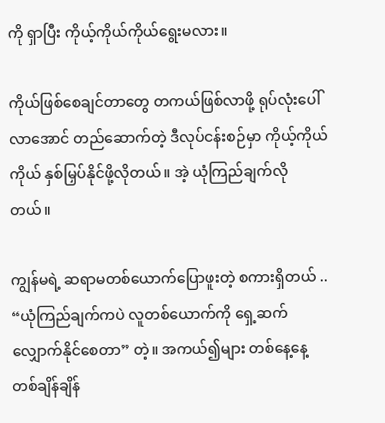ကို ရှာပြီး ကိုယ့်ကိုယ်ကိုယ်ရွေးမလား။

ကိုယ်ဖြစ်စေချင်တာတွေ တကယ်ဖြစ်လာဖို့ ရုပ်လုံးပေါ်လာအောင် တည်ဆောက်တဲ့ ဒီလုပ်ငန်းစဉ်မှာ ကိုယ့်ကိုယ်ကိုယ် နှစ်မြှပ်နိုင်ဖို့လိုတယ်။ အဲ့ ယုံကြည်ချက်လိုတယ်။

ကျွန်မရဲ့ ဆရာမတစ်ယောက်ပြောဖူးတဲ့ စကားရှိတယ် .. “ယုံကြည်ချက်ကပဲ လူတစ်ယောက်ကို ရှေ့ဆက်လျှောက်နိုင်စေတာ” တဲ့။ အကယ်၍များ တစ်နေ့နေ့တစ်ချိန်ချိန်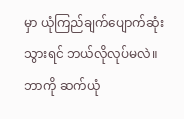မှာ ယုံကြည်ချက်ပျောက်ဆုံးသွားရင် ဘယ်လိုလုပ်မလဲ။ ဘာကို ဆက်ယုံ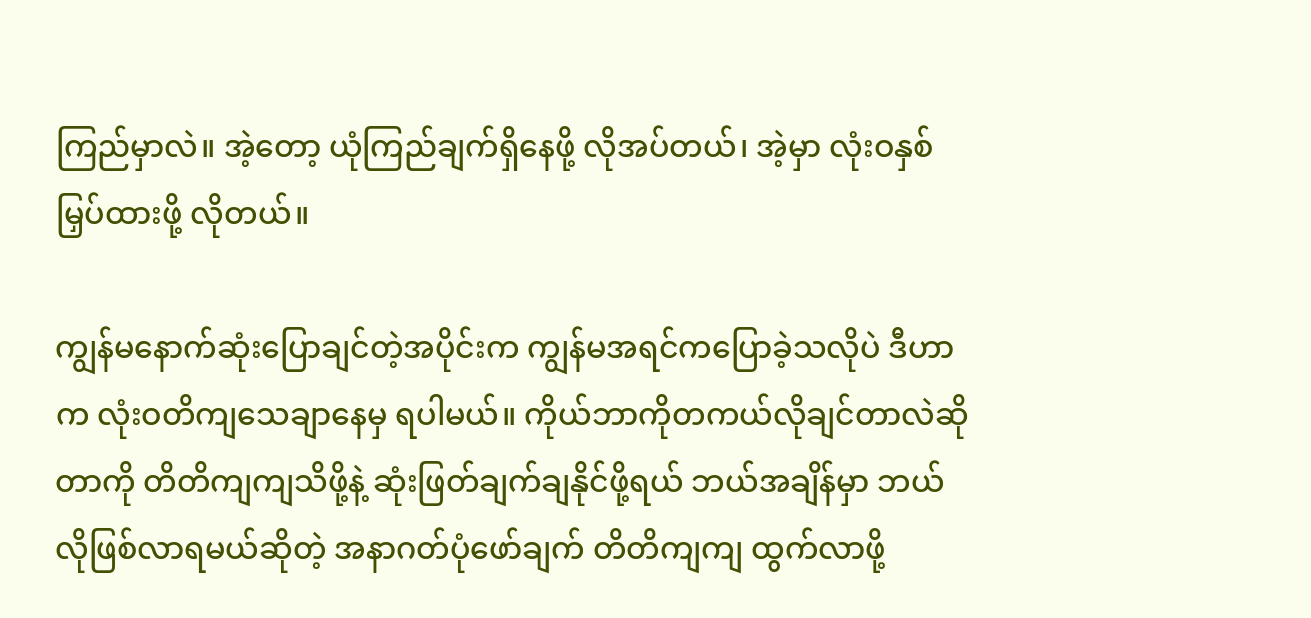ကြည်မှာလဲ။ အဲ့တော့ ယုံကြည်ချက်ရှိနေဖို့ လိုအပ်တယ်၊ အဲ့မှာ လုံးဝနှစ်မြှပ်ထားဖို့ လိုတယ်။

ကျွန်မနောက်ဆုံးပြောချင်တဲ့အပိုင်းက ကျွန်မအရင်ကပြောခဲ့သလိုပဲ ဒီဟာက လုံးဝတိကျသေချာနေမှ ရပါမယ်။ ကိုယ်ဘာကိုတကယ်လိုချင်တာလဲဆိုတာကို တိတိကျကျသိဖို့နဲ့ ဆုံးဖြတ်ချက်ချနိုင်ဖို့ရယ် ဘယ်အချိန်မှာ ဘယ်လိုဖြစ်လာရမယ်ဆိုတဲ့ အနာဂတ်ပုံဖော်ချက် တိတိကျကျ ထွက်လာဖို့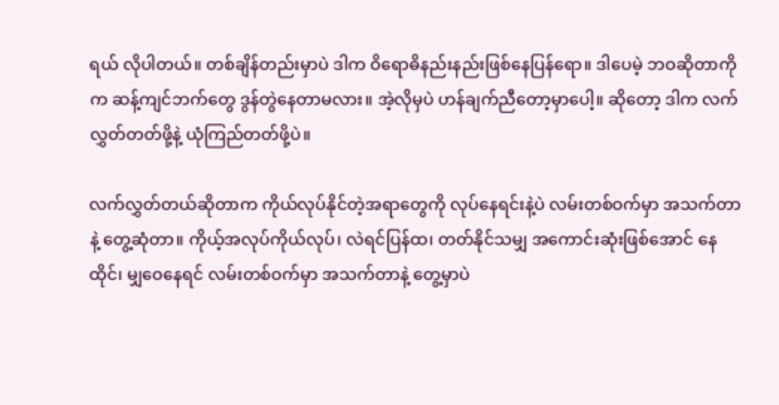ရယ် လိုပါတယ်။ တစ်ချိန်တည်းမှာပဲ ဒါက ဝိရောဓိနည်းနည်းဖြစ်နေပြန်ရော။ ဒါပေမဲ့ ဘဝဆိုတာကိုက ဆန့်ကျင်ဘက်တွေ ဒွန်တွဲနေတာမလား။ အဲ့လိုမှပဲ ဟန်ချက်ညီတော့မှာပေါ့။ ဆိုတော့ ဒါက လက်လွှတ်တတ်ဖို့နဲ့ ယုံကြည်တတ်ဖို့ပဲ။

လက်လွှတ်တယ်ဆိုတာက ကိုယ်လုပ်နိုင်တဲ့အရာတွေကို လုပ်နေရင်းနဲ့ပဲ လမ်းတစ်ဝက်မှာ အသက်တာနဲ့ တွေ့ဆုံတာ။ ကိုယ့်အလုပ်ကိုယ်လုပ်၊ လဲရင်ပြန်ထ၊ တတ်နိုင်သမျှ အကောင်းဆုံးဖြစ်အောင် နေထိုင်၊ မျှဝေနေရင် လမ်းတစ်ဝက်မှာ အသက်တာနဲ့ တွေ့မှာပဲ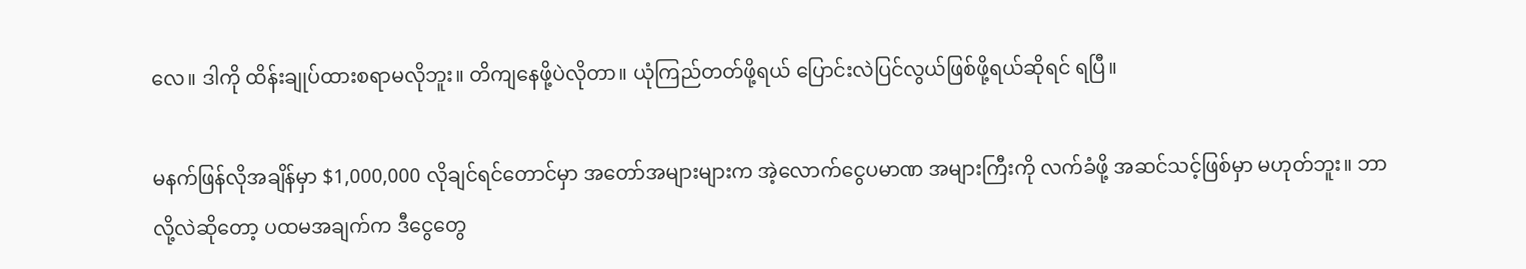လေ။ ဒါကို ထိန်းချုပ်ထားစရာမလိုဘူး။ တိကျနေဖို့ပဲလိုတာ။ ယုံကြည်တတ်ဖို့ရယ် ပြောင်းလဲပြင်လွယ်ဖြစ်ဖို့ရယ်ဆိုရင် ရပြီ။

မနက်ဖြန်လိုအချိန်မှာ $1,000,000 လိုချင်ရင်တောင်မှာ အတော်အများများက အဲ့လောက်ငွေပမာဏ အများကြီးကို လက်ခံဖို့ အဆင်သင့်ဖြစ်မှာ မဟုတ်ဘူး။ ဘာလို့လဲဆိုတော့ ပထမအချက်က ဒီငွေတွေ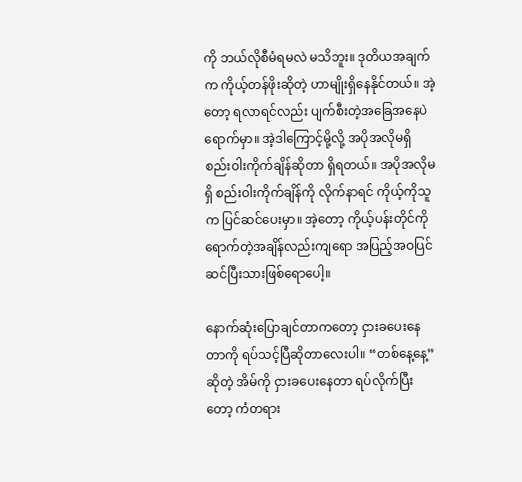ကို ဘယ်လိုစီမံရမလဲ မသိဘူး။ ဒုတိယအချက်က ကိုယ့်တန်ဖိုးဆိုတဲ့ ဟာမျိုးရှိနေနိုင်တယ်။ အဲ့တော့ ရလာရင်လည်း ပျက်စီးတဲ့အခြေအနေပဲ ရောက်မှာ။ အဲ့ဒါကြောင့်မို့လို့ အပိုအလိုမရှိ စည်းဝါးကိုက်ချိန်ဆိုတာ ရှိရတယ်။ အပိုအလိုမရှိ စည်းဝါးကိုက်ချိန်ကို လိုက်နာရင် ကိုယ့်ကိုသူက ပြင်ဆင်ပေးမှာ။ အဲ့တော့ ကိုယ့်ပန်းတိုင်ကို ရောက်တဲ့အချိန်လည်းကျရော အပြည့်အဝပြင်ဆင်ပြီးသားဖြစ်ရောပေါ့။

နောက်ဆုံးပြောချင်တာကတော့ ငှားခပေးနေတာကို ရပ်သင့်ပြီဆိုတာလေးပါ။ “တစ်နေ့နေ့”ဆိုတဲ့ အိမ်ကို ငှားခပေးနေတာ ရပ်လိုက်ပြီးတော့ ကံတရား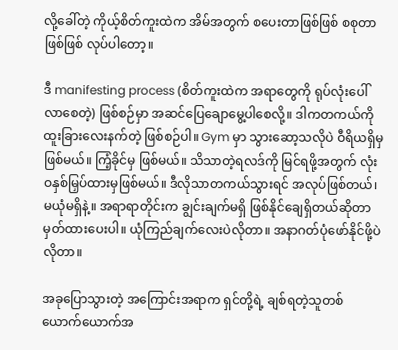လို့ခေါ်တဲ့ ကိုယ့်စိတ်ကူးထဲက အိမ်အတွက် စပေးတာဖြစ်ဖြစ် စစုတာဖြစ်ဖြစ် လုပ်ပါတော့။

ဒီ manifesting process (စိတ်ကူးထဲက အရာတွေကို ရုပ်လုံးပေါ်လာစေတဲ့) ဖြစ်စဉ်မှာ အဆင်ပြေချောမွေ့ပါစေလို့။ ဒါကတကယ်ကို ထူးခြားလေးနက်တဲ့ ဖြစ်စဉ်ပါ။ Gym မှာ သွားဆော့သလိုပဲ ဝီရိယရှိမှဖြစ်မယ်။ ကြံ့ခိုင်မှ ဖြစ်မယ်။ သိသာတဲ့ရလဒ်ကို မြင်ရဖို့အတွက် လုံးဝနှစ်မြှပ်ထားမှဖြစ်မယ်။ ဒီလိုသာတကယ်သွားရင် အလုပ်ဖြစ်တယ်၊ မယုံမရှိနဲ့။ အရာရာတိုင်းက ချွင်းချက်မရှိ ဖြစ်နိုင်ချေရှိတယ်ဆိုတာ မှတ်ထားပေးပါ။ ယုံကြည်ချက်လေးပဲလိုတာ။ အနာဂတ်ပုံဖော်နိုင်ဖို့ပဲ လိုတာ။

အခုပြောသွားတဲ့ အကြောင်းအရာက ရှင်တို့ရဲ့ ချစ်ရတဲ့သူတစ်ယောက်ယောက်အ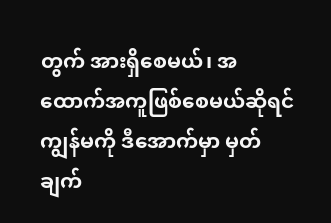တွက် အားရှိစေမယ်၊ အထောက်အကူဖြစ်စေမယ်ဆိုရင် ကျွန်မကို ဒီအောက်မှာ မှတ်ချက်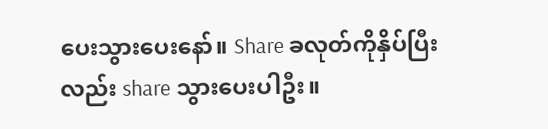ပေးသွားပေးနော်။ Share ခလုတ်ကိုနှိပ်ပြီးလည်း share သွားပေးပါဦး။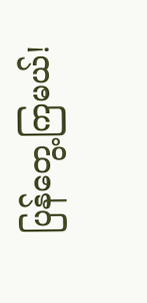ပြန်တွေ့ကြမယ်!